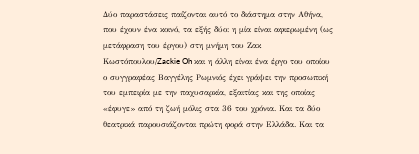Δύο παραστάσεις παίζονται αυτό το διάστημα στην Αθήνα, που έχουν ένα κοινό, τα εξής δύο: η μία είναι αφιερωμένη (ως μετάφραση του έργου) στη μνήμη του Ζακ Κωστόπουλου/Zackie Oh και η άλλη είναι ένα έργο του οποίου ο συγγραφέας Βαγγέλης Ρωμνιός έχει γράψει την προσωπική του εμπειρία με την παχυσαρκία, εξαιτίας και της οποίας «έφυγε» από τη ζωή μόλις στα 36 του χρόνια. Και τα δύο θεατρικά παρουσιάζονται πρώτη φορά στην Ελλάδα. Και τα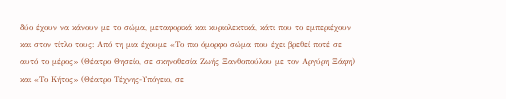δύο έχουν να κάνουν με το σώμα, μεταφορικά και κυριολεκτικά, κάτι που το εμπεριέχουν και στον τίτλο τους: Από τη μια έχουμε «Το πιο όμορφο σώμα που έχει βρεθεί ποτέ σε αυτό το μέρος» (Θέατρο Θησείο, σε σκηνοθεσία Ζωής Ξανθοπούλου με τον Αργύρη Ξάφη) και «Το Κήτος» (Θέατρο Τέχνης-Υπόγειο, σε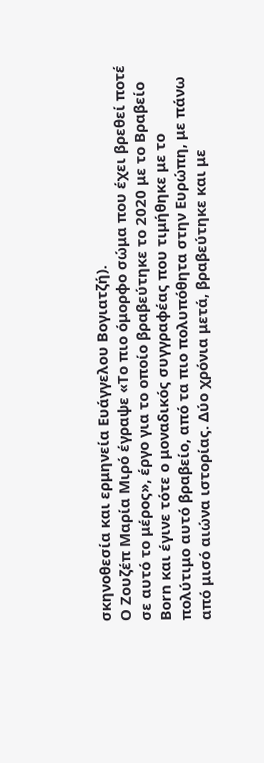σκηνοθεσία και ερμηνεία Ευάγγελου Βογιατζή).
Ο Ζουζέπ Μαρία Μιρό έγραψε «Το πιο όμορφο σώμα που έχει βρεθεί ποτέ σε αυτό το μέρος», έργο για το οποίο βραβεύτηκε το 2020 με το Βραβείο Born και έγινε τότε ο μοναδικός συγγραφέας που τιμήθηκε με το πολύτιμο αυτό βραβείο, από τα πιο πολυπόθητα στην Ευρώπη, με πάνω από μισό αιώνα ιστορίας. Δύο χρόνια μετά, βραβεύτηκε και με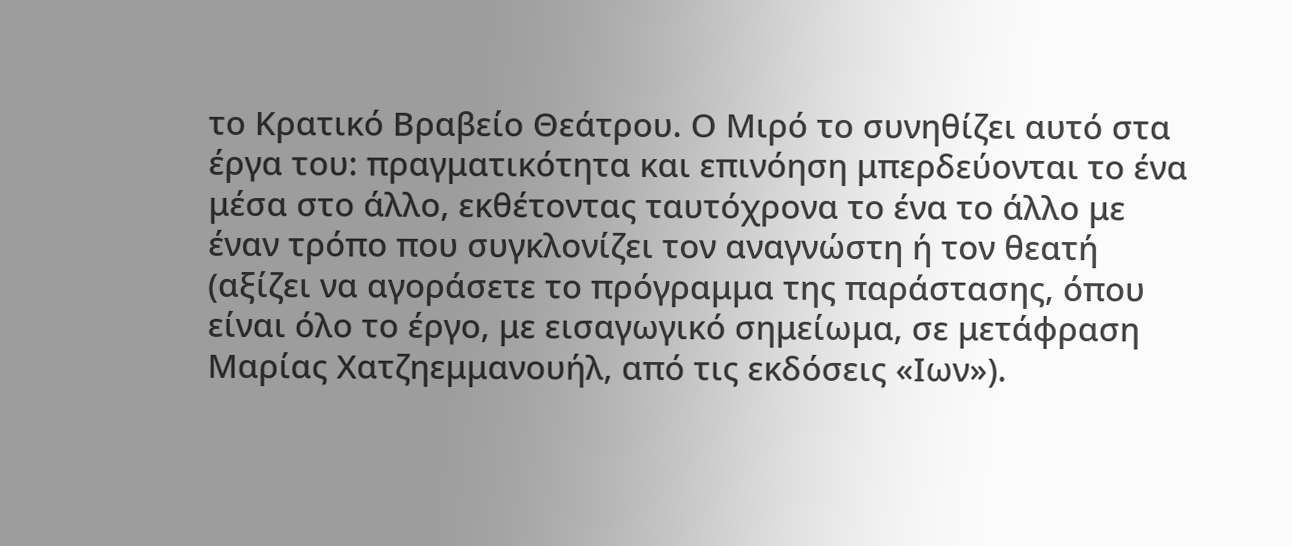το Κρατικό Βραβείο Θεάτρου. Ο Μιρό το συνηθίζει αυτό στα έργα του: πραγματικότητα και επινόηση μπερδεύονται το ένα μέσα στο άλλο, εκθέτοντας ταυτόχρονα το ένα το άλλο με έναν τρόπο που συγκλονίζει τον αναγνώστη ή τον θεατή (αξίζει να αγοράσετε το πρόγραμμα της παράστασης, όπου είναι όλο το έργο, με εισαγωγικό σημείωμα, σε μετάφραση Μαρίας Χατζηεμμανουήλ, από τις εκδόσεις «Ιων»).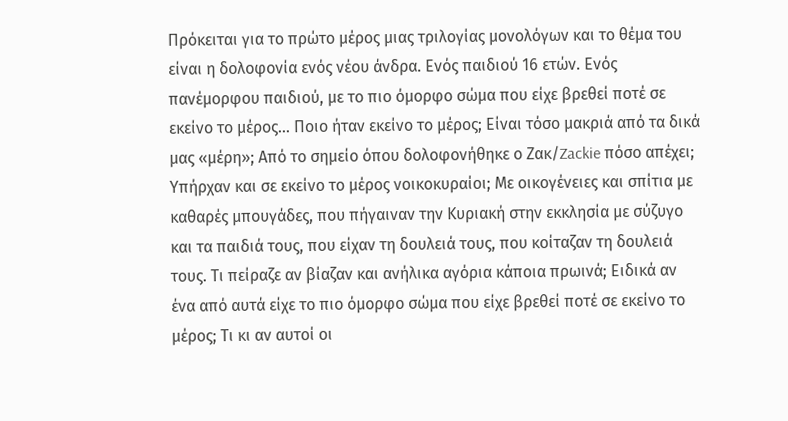Πρόκειται για το πρώτο μέρος μιας τριλογίας μονολόγων και το θέμα του είναι η δολοφονία ενός νέου άνδρα. Ενός παιδιού 16 ετών. Ενός πανέμορφου παιδιού, με το πιο όμορφο σώμα που είχε βρεθεί ποτέ σε εκείνο το μέρος… Ποιο ήταν εκείνο το μέρος; Είναι τόσο μακριά από τα δικά μας «μέρη»; Από το σημείο όπου δολοφονήθηκε ο Ζακ/Zackie πόσο απέχει; Υπήρχαν και σε εκείνο το μέρος νοικοκυραίοι; Με οικογένειες και σπίτια με καθαρές μπουγάδες, που πήγαιναν την Κυριακή στην εκκλησία με σύζυγο και τα παιδιά τους, που είχαν τη δουλειά τους, που κοίταζαν τη δουλειά τους. Τι πείραζε αν βίαζαν και ανήλικα αγόρια κάποια πρωινά; Ειδικά αν ένα από αυτά είχε το πιο όμορφο σώμα που είχε βρεθεί ποτέ σε εκείνο το μέρος; Τι κι αν αυτοί οι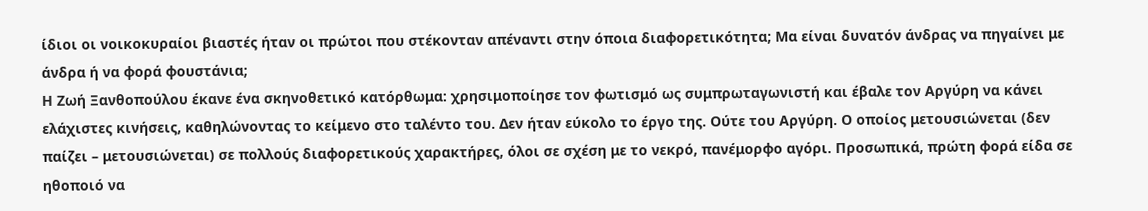ίδιοι οι νοικοκυραίοι βιαστές ήταν οι πρώτοι που στέκονταν απέναντι στην όποια διαφορετικότητα; Μα είναι δυνατόν άνδρας να πηγαίνει με άνδρα ή να φορά φουστάνια;
Η Ζωή Ξανθοπούλου έκανε ένα σκηνοθετικό κατόρθωμα: χρησιμοποίησε τον φωτισμό ως συμπρωταγωνιστή και έβαλε τον Αργύρη να κάνει ελάχιστες κινήσεις, καθηλώνοντας το κείμενο στο ταλέντο του. Δεν ήταν εύκολο το έργο της. Ούτε του Αργύρη. Ο οποίος μετουσιώνεται (δεν παίζει – μετουσιώνεται) σε πολλούς διαφορετικούς χαρακτήρες, όλοι σε σχέση με το νεκρό, πανέμορφο αγόρι. Προσωπικά, πρώτη φορά είδα σε ηθοποιό να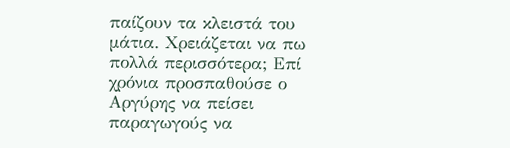παίζουν τα κλειστά του μάτια. Χρειάζεται να πω πολλά περισσότερα; Επί χρόνια προσπαθούσε ο Αργύρης να πείσει παραγωγούς να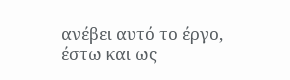ανέβει αυτό το έργο, έστω και ως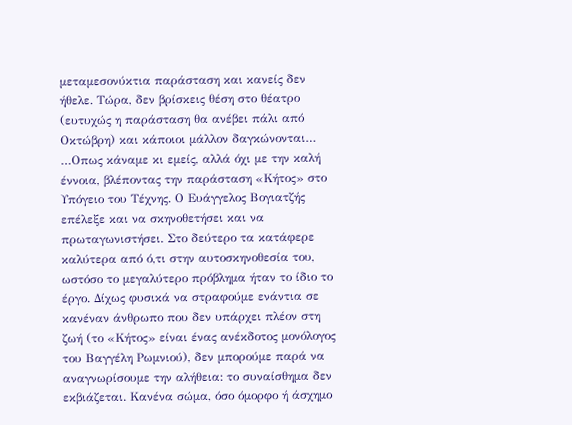μεταμεσονύκτια παράσταση και κανείς δεν ήθελε. Τώρα, δεν βρίσκεις θέση στο θέατρο (ευτυχώς η παράσταση θα ανέβει πάλι από Οκτώβρη) και κάποιοι μάλλον δαγκώνονται…
…Οπως κάναμε κι εμείς, αλλά όχι με την καλή έννοια, βλέποντας την παράσταση «Κήτος» στο Υπόγειο του Τέχνης. Ο Ευάγγελος Βογιατζής επέλεξε και να σκηνοθετήσει και να πρωταγωνιστήσει. Στο δεύτερο τα κατάφερε καλύτερα από ό,τι στην αυτοσκηνοθεσία του, ωστόσο το μεγαλύτερο πρόβλημα ήταν το ίδιο το έργο. Δίχως φυσικά να στραφούμε ενάντια σε κανέναν άνθρωπο που δεν υπάρχει πλέον στη ζωή (το «Κήτος» είναι ένας ανέκδοτος μονόλογος του Βαγγέλη Ρωμνιού), δεν μπορούμε παρά να αναγνωρίσουμε την αλήθεια: το συναίσθημα δεν εκβιάζεται. Κανένα σώμα, όσο όμορφο ή άσχημο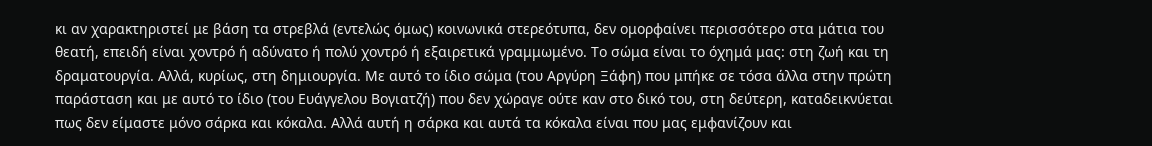κι αν χαρακτηριστεί με βάση τα στρεβλά (εντελώς όμως) κοινωνικά στερεότυπα, δεν ομορφαίνει περισσότερο στα μάτια του θεατή, επειδή είναι χοντρό ή αδύνατο ή πολύ χοντρό ή εξαιρετικά γραμμωμένο. Το σώμα είναι το όχημά μας: στη ζωή και τη δραματουργία. Αλλά, κυρίως, στη δημιουργία. Με αυτό το ίδιο σώμα (του Αργύρη Ξάφη) που μπήκε σε τόσα άλλα στην πρώτη παράσταση και με αυτό το ίδιο (του Ευάγγελου Βογιατζή) που δεν χώραγε ούτε καν στο δικό του, στη δεύτερη, καταδεικνύεται πως δεν είμαστε μόνο σάρκα και κόκαλα. Αλλά αυτή η σάρκα και αυτά τα κόκαλα είναι που μας εμφανίζουν και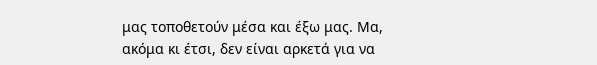μας τοποθετούν μέσα και έξω μας. Μα, ακόμα κι έτσι, δεν είναι αρκετά για να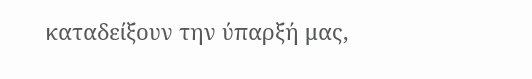καταδείξουν την ύπαρξή μας,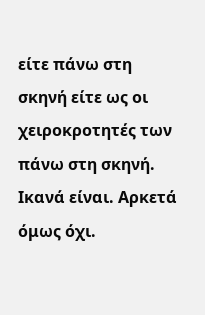είτε πάνω στη σκηνή είτε ως οι χειροκροτητές των πάνω στη σκηνή. Ικανά είναι. Αρκετά όμως όχι.